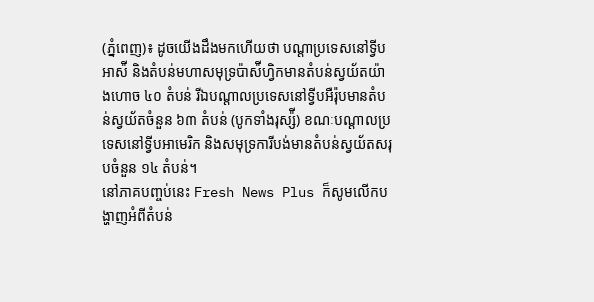(ភ្នំពេញ)៖ ដូចយើងដឹងមកហើយថា បណ្ដាប្រទេសនៅទ្វីបអាស៉ី និងតំបន់មហាសមុទ្រប៉ាស៉ីហ្វិកមានតំបន់ស្វយ័តយ៉ាងហោច ៤០ តំបន់ រីឯបណ្ដាលប្រទេសនៅទ្វីបអឺរ៉ុបមានតំបន់ស្វយ័តចំនួន ៦៣ តំបន់ (បូកទាំងរុស្ស៉ី) ខណៈបណ្ដាលប្រទេសនៅទ្វីបអាមេរិក និងសមុទ្រការីបង់មានតំបន់ស្វយ័តសរុបចំនួន ១៤ តំបន់។
នៅភាគបញ្ចប់នេះ Fresh News Plus ក៏សូមលើកបង្ហាញអំពីតំបន់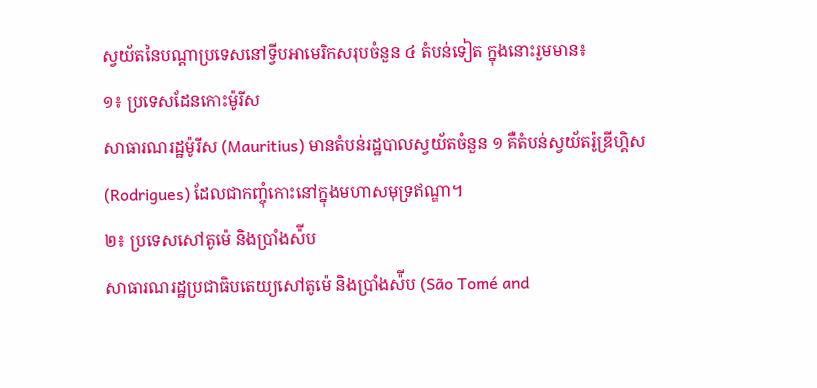ស្វយ័តនៃបណ្ដាប្រទេសនៅទ្វីបអាមេរិកសរុបចំនួន ៤ តំបន់ទៀត ក្នុងនោះរួមមាន៖
១៖ ប្រទេសដែនកោះម៉ូរីស
សាធារណរដ្ឋម៉ូរីស (Mauritius) មានតំបន់រដ្ឋបាលស្វយ័តចំនួន ១ គឺតំបន់ស្វយ័តរ៉ូឌ្រីហ្គិស (Rodrigues) ដែលជាកញ្ចុំកោះនៅក្នុងមហាសមុទ្រឥណ្ឌា។
២៖ ប្រទេសសៅតូម៉េ និងប្រាំងស៉ីប
សាធារណរដ្ឋប្រជាធិបតេយ្យសៅតូម៉េ និងប្រាំងស៉ីប (São Tomé and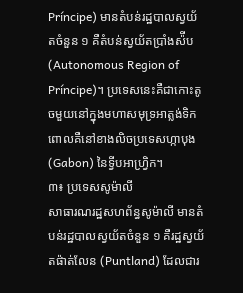Príncipe) មានតំបន់រដ្ឋបាលស្វយ័តចំនួន ១ គឺតំបន់ស្វយ័តប្រាំងស៉ីប (Autonomous Region of Príncipe)។ ប្រទេសនេះគឺជាកោះតូចមួយនៅក្នុងមហាសមុទ្រអាត្លង់ទិក ពោលគឺនៅខាងលិចប្រទេសហ្កាបុង (Gabon) នៃទ្វីបអាហ្វ្រិក។
៣៖ ប្រទេសសូម៉ាលី
សាធារណរដ្ឋសហព័ន្ធសូម៉ាលី មានតំបន់រដ្ឋបាលស្វយ័តចំនួន ១ គឺរដ្ឋស្វយ័តផ៉ាត់លែន (Puntland) ដែលជារ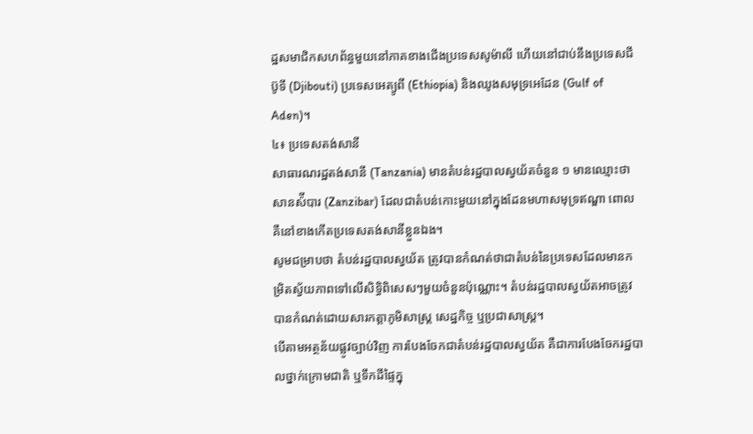ដ្ឋសមាជិកសហព័ន្ធមួយនៅភាគខាងជើងប្រទេសសូម៉ាលី ហើយនៅជាប់នឹងប្រទេសជីប៊ូទី (Djibouti) ប្រទេសអេត្យូពី (Ethiopia) និងឈូងសមុទ្រអេដែន (Gulf of Aden)។
៤៖ ប្រទេសតង់សានី
សាធារណរដ្ឋតង់សានី (Tanzania) មានតំបន់រដ្ឋបាលស្វយ័តចំនួន ១ មានឈ្មោះថា សានស៉ីបារ (Zanzibar) ដែលជាតំបន់កោះមួយនៅក្នុងដែនមហាសមុទ្រឥណ្ឌា ពោលគឺនៅខាងកើតប្រទេសតង់សានីខ្លួនឯង។
សូមជម្រាបថា តំបន់រដ្ឋបាលស្វយ័ត ត្រូវបានកំណត់ថាជាតំបន់នៃប្រទេសដែលមានកម្រិតស្វ័យភាពទៅលើសិទ្ធិពិសេសៗមួយចំនួនប៉ុណ្ណោះ។ តំបន់រដ្ឋបាលស្វយ័តអាចត្រូវបានកំណត់ដោយសារកត្តាភូមិសាស្ត្រ សេដ្ឋកិច្ច ឬប្រជាសាស្ត្រ។
បើតាមអត្ថន័យផ្លូវច្បាប់វិញ ការបែងចែកជាតំបន់រដ្ឋបាលស្វយ័ត គឺជាការបែងចែករដ្ឋបាលថ្នាក់ក្រោមជាតិ ឬទឹកដីផ្ទៃក្នុ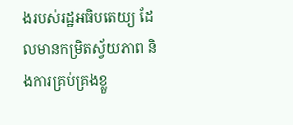ងរបស់រដ្ឋអធិបតេយ្យ ដែលមានកម្រិតស្វ័យភាព និងការគ្រប់គ្រងខ្លួ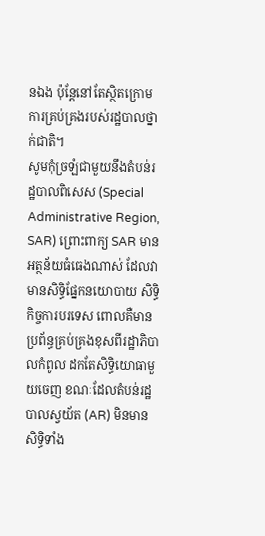នឯង ប៉ុន្តែនៅតែស្ថិតក្រោមការគ្រប់គ្រងរបស់រដ្ឋបាលថ្នាក់ជាតិ។
សូមកុំច្រឡំជាមួយនឹងតំបន់រដ្ឋបាលពិសេស (Special Administrative Region, SAR) ព្រោះពាក្យ SAR មានអត្ថន័យធំធេងណាស់ ដែលវាមានសិទ្ធិផ្នែកនយោបាយ សិទ្ធិកិច្ចការបរទេស ពោលគឺមានប្រព័ន្ធគ្រប់គ្រងខុសពីរដ្ឋាភិបាលកំពូល ដកតែសិទ្ធិយោធាមួយចេញ ខណៈដែលតំបន់រដ្ឋបាលស្វយ័ត (AR) មិនមានសិទ្ធិទាំង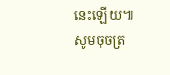នេះឡើយ៕
សូមចុចត្រ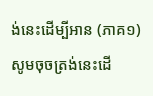ង់នេះដើម្បីអាន (ភាគ១)
សូមចុចត្រង់នេះដើ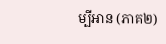ម្បីអាន (ភាគ២)